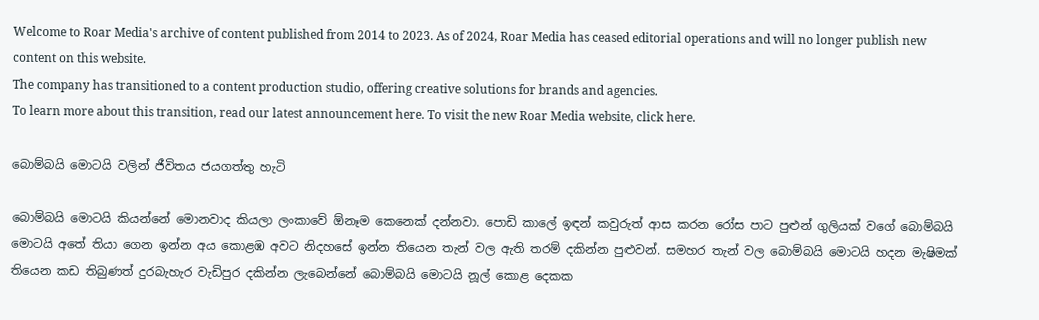Welcome to Roar Media's archive of content published from 2014 to 2023. As of 2024, Roar Media has ceased editorial operations and will no longer publish new content on this website.
The company has transitioned to a content production studio, offering creative solutions for brands and agencies.
To learn more about this transition, read our latest announcement here. To visit the new Roar Media website, click here.

බොම්බයි මොටයි වලින් ජීවිතය ජයගත්තු හැටි

බොම්බයි මොටයි කියන්නේ මොනවාද කියලා ලංකාවේ ඕනෑම කෙනෙක් දන්නවා. පොඩි කාලේ ඉඳන් කවුරුත් ආස කරන රෝස පාට පුළුන් ගුලියක් වගේ බොම්බයි මොටයි අතේ තියා ගෙන ඉන්න අය කොළඹ අවට නිදහසේ ඉන්න තියෙන තැන් වල ඇති තරම් දකින්න පුළුවන්. සමහර තැන් වල බොම්බයි මොටයි හදන මැෂිමක් තියෙන කඩ තිබුණත් දුරබැහැර වැඩිපුර දකින්න ලැබෙන්නේ බොම්බයි මොටයි නූල් කොළ දෙකක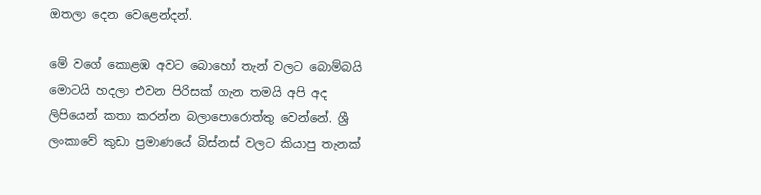ඔතලා දෙන වෙළෙන්දන්.

මේ වගේ කොළඹ අවට බොහෝ තැන් වලට බොම්බයි මොටයි හදලා එවන පිරිසක් ගැන තමයි අපි අද ලිපියෙන් කතා කරන්න බලාපොරොත්තු වෙන්නේ. ශ්‍රී ලංකාවේ කුඩා ප්‍රමාණයේ බිස්නස් වලට කියාපු තැනක්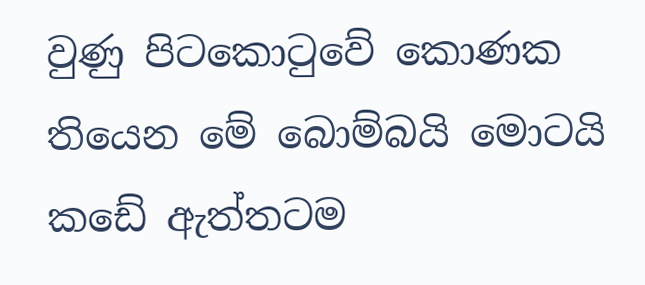වුණු පිටකොටුවේ කොණක තියෙන මේ බොම්බයි මොටයි කඩේ ඇත්තටම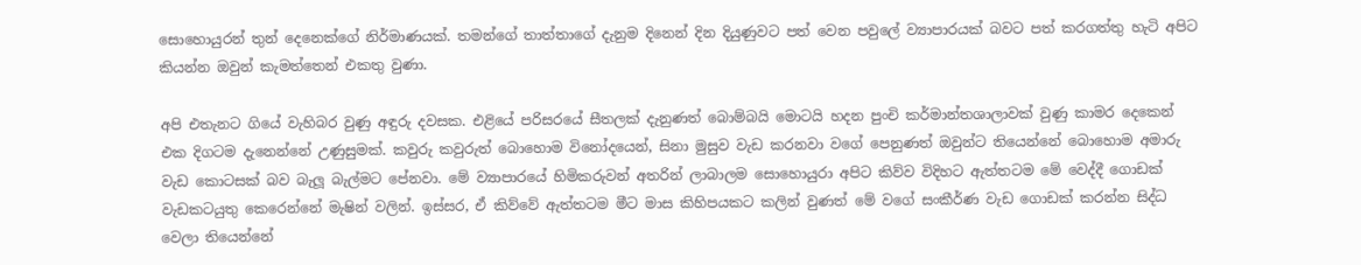සොහොයුරන් තුන් දෙනෙක්ගේ නිර්මාණයක්. තමන්ගේ තාත්තාගේ දැනුම දිනෙන් දින දියුණුවට පත් වෙන පවුලේ ව්‍යාපාරයක් බවට පත් කරගත්තු හැටි අපිට කියන්න ඔවුන් කැමත්තෙන් එකතු වුණා.

අපි එතැනට ගියේ වැහිබර වුණු අඳුරු දවසක. එළියේ පරිසරයේ සීතලක් දැනුණත් බොම්බයි මොටයි හදන පුංචි කර්මාන්තශාලාවක් වුණු කාමර දෙකෙන් එක දිගටම දැනෙන්නේ උණුසුමක්. කවුරු කවුරුත් බොහොම විනෝදයෙන්, සිනා මුසුව වැඩ කරනවා වගේ පෙනුණත් ඔවුන්ට තියෙන්නේ බොහොම අමාරු වැඩ කොටසක් බව බැලූ බැල්මට පේනවා. මේ ව්‍යාපාරයේ හිමිකරුවන් අතරින් ලාබාලම සොහොයුරා අපිට කිව්ව විදිහට ඇත්තටම මේ වෙද්දී ගොඩක් වැඩකටයුතු කෙරෙන්නේ මැෂින් වලින්. ඉස්සර, ඒ කිව්වේ ඇත්තටම මීට මාස කිහිපයකට කලින් වුණත් මේ වගේ සංකීර්ණ වැඩ ගොඩක් කරන්න සිද්ධ වෙලා තියෙන්නේ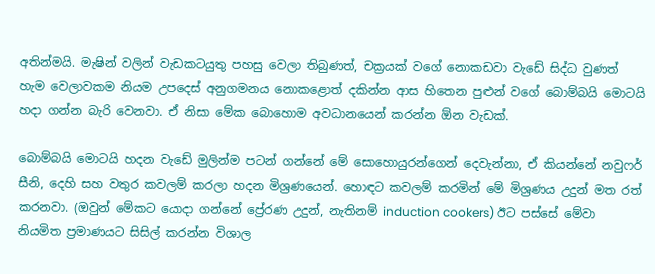අතින්මයි. මැෂින් වලින් වැඩකටයුතු පහසු වෙලා තිබුණත්, චක්‍රයක් වගේ නොකඩවා වැඩේ සිද්ධ වුණත් හැම වෙලාවකම නියම උපදෙස් අනුගමනය නොකළොත් දකින්න ආස හිතෙන පුළුන් වගේ බොම්බයි මොටයි හදා ගන්න බැරි වෙනවා. ඒ නිසා මේක බොහොම අවධානයෙන් කරන්න ඕන වැඩක්.

බොම්බයි මොටයි හදන වැඩේ මුලින්ම පටන් ගන්නේ මේ සොහොයුරන්ගෙන් දෙවැන්නා, ඒ කියන්නේ නවුෆර් සීනි, දෙහි සහ වතුර කවලම් කරලා හදන මිශ්‍රණයෙන්. හොඳට කවලම් කරමින් මේ මිශ්‍රණය උදුන් මත රත් කරනවා. (ඔවුන් මේකට යොදා ගන්නේ ප්‍රේරණ උදුන්, නැතිනම් induction cookers) ඊට පස්සේ මේවා නියමිත ප්‍රමාණයට සිසිල් කරන්න විශාල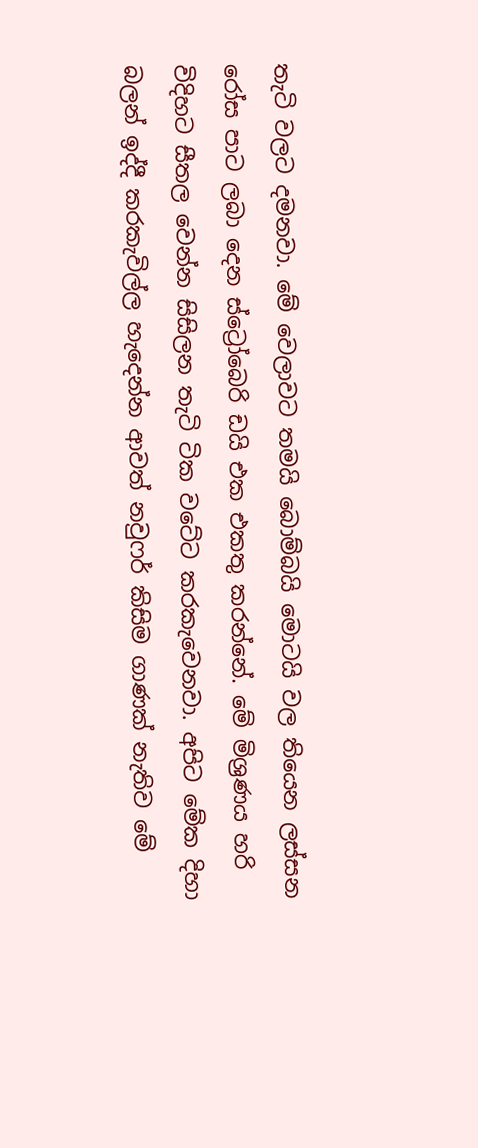තැටි වලට දමනවා. මේ වෙලාවට තමයි බොම්බයි මොටයි වල තියෙන ලස්සන රෝස පාට ලබා දෙන ස්ට්‍රෝබෙරි ඩයි එක එකතු කරන්නේ. මේ මිශ්‍රණය හරි විදිහට සීතල වෙන්න සිසිලන තැටි ටික වටේට කරකැවෙනවා. අපිට මේක දිහා බලන් ඉද්දී කරකැවිල්ල හැදෙන්න ආවත් නවුෆර් කිසිම ගාණක් නැතිව මේ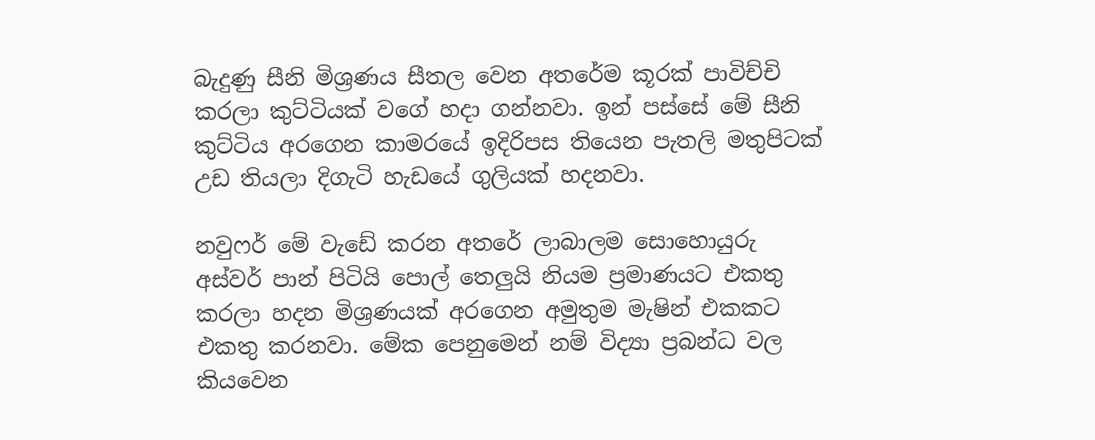බැදුණු සීනි මිශ්‍රණය සීතල වෙන අතරේම කූරක් පාවිච්චි කරලා කුට්ටියක් වගේ හදා ගන්නවා. ඉන් පස්සේ මේ සීනි කුට්ටිය අරගෙන කාමරයේ ඉදිරිපස තියෙන පැතලි මතුපිටක් උඩ තියලා දිගැටි හැඩයේ ගුලියක් හදනවා.

නවුෆර් මේ වැඩේ කරන අතරේ ලාබාලම සොහොයුරු අස්වර් පාන් පිටියි පොල් තෙලුයි නියම ප්‍රමාණයට එකතු කරලා හදන මිශ්‍රණයක් අරගෙන අමුතුම මැෂින් එකකට එකතු කරනවා. මේක පෙනුමෙන් නම් විද්‍යා ප්‍රබන්ධ වල කියවෙන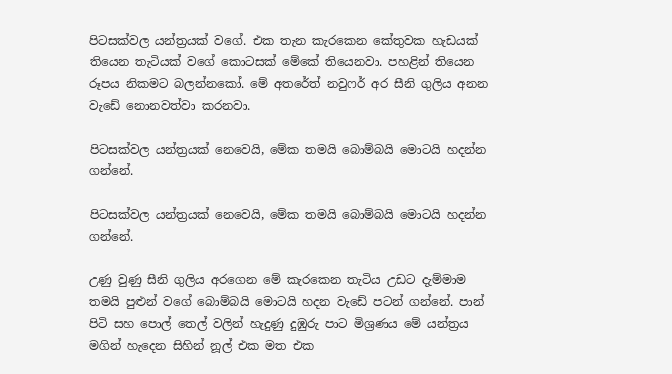පිටසක්වල යන්ත්‍රයක් වගේ. එක තැන කැරකෙන කේතුවක හැඩයක් තියෙන තැටියක් වගේ කොටසක් මේකේ තියෙනවා. පහළින් තියෙන රූපය නිකමට බලන්නකෝ. මේ අතරේත් නවුෆර් අර සීනි ගුලිය අනන වැඩේ නොනවත්වා කරනවා.

පිටසක්වල යන්ත්‍රයක් නෙවෙයි, මේක තමයි බොම්බයි මොටයි හදන්න ගන්නේ.

පිටසක්වල යන්ත්‍රයක් නෙවෙයි, මේක තමයි බොම්බයි මොටයි හදන්න ගන්නේ.

උණු වුණු සීනි ගුලිය අරගෙන මේ කැරකෙන තැටිය උඩට දැම්මාම තමයි පුළුන් වගේ බොම්බයි මොටයි හදන වැඩේ පටන් ගන්නේ. පාන් පිටි සහ පොල් තෙල් වලින් හැදුණු දුඹුරු පාට මිශ්‍රණය මේ යන්ත්‍රය මගින් හැදෙන සිහින් නූල් එක මත එක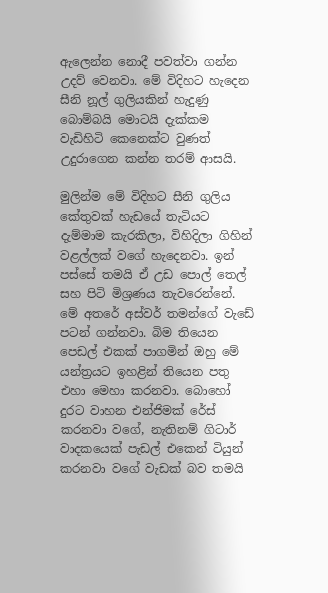ඇලෙන්න නොදී පවත්වා ගන්න උදව් වෙනවා. මේ විදිහට හැදෙන සීනි නූල් ගුලියකින් හැදුණු බොම්බයි මොටයි දැක්කම වැඩිහිටි කෙනෙක්ට වුණත් උදුරාගෙන කන්න තරම් ආසයි.

මුලින්ම මේ විදිහට සීනි ගුලිය කේතුවක් හැඩයේ තැටියට දැම්මාම කැරකිලා, විහිදිලා ගිහින් වළල්ලක් වගේ හැදෙනවා. ඉන් පස්සේ තමයි ඒ උඩ පොල් තෙල් සහ පිටි මිශ්‍රණය තැවරෙන්නේ. මේ අතරේ අස්වර් තමන්ගේ වැඩේ පටන් ගන්නවා. බිම තියෙන පෙඩල් එකක් පාගමින් ඔහු මේ යන්ත්‍රයට ඉහළින් තියෙන පතු එහා මෙහා කරනවා. බොහෝ දුරට වාහන එන්ජිමක් රේස් කරනවා වගේ, නැතිනම් ගිටාර් වාදකයෙක් පැඩල් එකෙන් ටියුන් කරනවා වගේ වැඩක් බව තමයි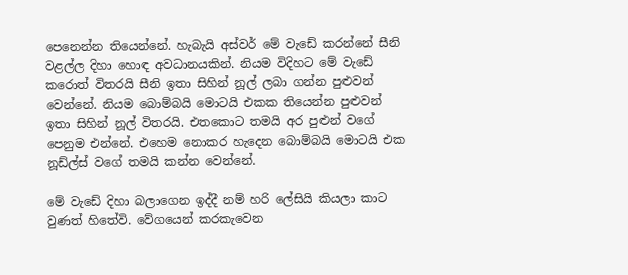පෙනෙන්න තියෙන්නේ. හැබැයි අස්වර් මේ වැඩේ කරන්නේ සීනි වළල්ල දිහා හොඳ අවධානයකින්. නියම විදිහට මේ වැඩේ කරොත් විතරයි සීනි ඉතා සිහින් නූල් ලබා ගන්න පුළුවන් වෙන්නේ. නියම බොම්බයි මොටයි එකක තියෙන්න පුළුවන් ඉතා සිහින් නූල් විතරයි. එතකොට තමයි අර පුළුන් වගේ පෙනුම එන්නේ. එහෙම නොකර හැදෙන බොම්බයි මොටයි එක නූඩ්ල්ස් වගේ තමයි කන්න වෙන්නේ.

මේ වැඩේ දිහා බලාගෙන ඉද්දී නම් හරි ලේසියි කියලා කාට වුණත් හිතේවි. වේගයෙන් කරකැවෙන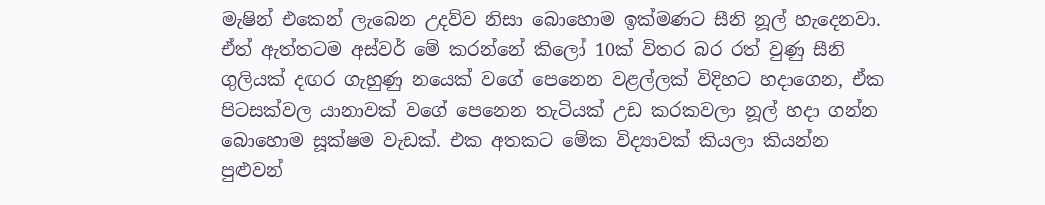මැෂින් එකෙන් ලැබෙන උදව්ව නිසා බොහොම ඉක්මණට සීනි නූල් හැදෙනවා. ඒත් ඇත්තටම අස්වර් මේ කරන්නේ කිලෝ 10ක් විතර බර රත් වුණු සීනි ගුලියක් දඟර ගැහුණු නයෙක් වගේ පෙනෙන වළල්ලක් විදිහට හදාගෙන, ඒක පිටසක්වල යානාවක් වගේ පෙනෙන තැටියක් උඩ කරකවලා නූල් හදා ගන්න බොහොම සූක්ෂම වැඩක්. එක අතකට මේක විද්‍යාවක් කියලා කියන්න පුළුවන්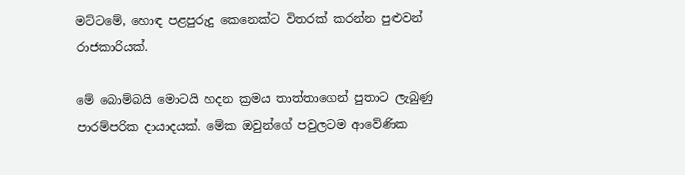මට්ටමේ, හොඳ පළපුරුදු කෙනෙක්ට විතරක් කරන්න පුළුවන් රාජකාරියක්.

මේ බොම්බයි මොටයි හදන ක්‍රමය තාත්තාගෙන් පුතාට ලැබුණු පාරම්පරික දායාදයක්. මේක ඔවුන්ගේ පවුලටම ආවේණික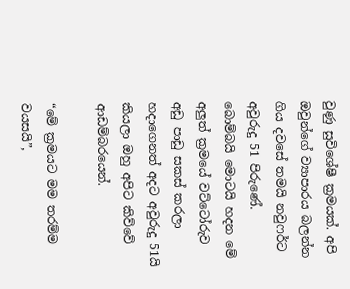වුණු සුවිශේෂී ක්‍රමයක්. අපි ඔවුන්ගේ ව්‍යාපාරය බලන්න ගිය දවසේ තමයි නවුෆර්ට අවුරුදු 51 පිරුණේ. බොම්බයි මොටයි හදන මේ අලුත් ක්‍රමයේ වට්ටෝරුව අඩු පාඩු සකස් කරලා හදාගෙනත් අදට අවුරුදු 51යි කියලා ඔහු අපිට කිව්වේ ආඩම්බරයෙන්.

“මේ ක්‍රමයට මම තරම්ම වයසයි”,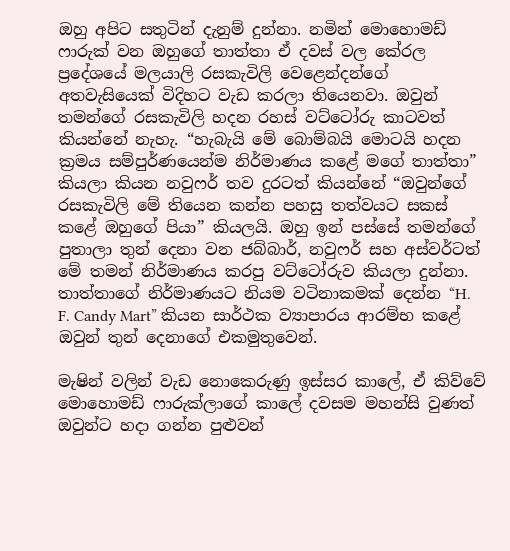ඔහු අපිට සතුටින් දැනුම් දුන්නා. නමින් මොහොමඩ් ෆාරුක් වන ඔහුගේ තාත්තා ඒ දවස් වල කේරල ප්‍රදේශයේ මලයාලි රසකැවිලි වෙළෙන්දන්ගේ අතවැසියෙක් විදිහට වැඩ කරලා තියෙනවා. ඔවුන් තමන්ගේ රසකැවිලි හදන රහස් වට්ටෝරු කාටවත් කියන්නේ නැහැ. “හැබැයි මේ බොම්බයි මොටයි හදන ක්‍රමය සම්පුර්ණයෙන්ම නිර්මාණය කළේ මගේ තාත්තා” කියලා කියන නවුෆර් තව දුරටත් කියන්නේ “ඔවුන්ගේ රසකැවිලි මේ තියෙන කන්න පහසු තත්වයට සකස් කළේ ඔහුගේ පියා” කියලයි. ඔහු ඉන් පස්සේ තමන්ගේ පුතාලා තුන් දෙනා වන ජබ්බාර්, නවුෆර් සහ අස්වර්ටත් මේ තමන් නිර්මාණය කරපු වට්ටෝරුව කියලා දුන්නා. තාත්තාගේ නිර්මාණයට නියම වටිනාකමක් දෙන්න “H. F. Candy Mart” කියන සාර්ථක ව්‍යාපාරය ආරම්භ කළේ ඔවුන් තුන් දෙනාගේ එකමුතුවෙන්.

මැෂින් වලින් වැඩ නොකෙරුණු ඉස්සර කාලේ, ඒ කිව්වේ මොහොමඩ් ෆාරුක්ලාගේ කාලේ දවසම මහන්සි වුණත් ඔවුන්ට හදා ගන්න පුළුවන්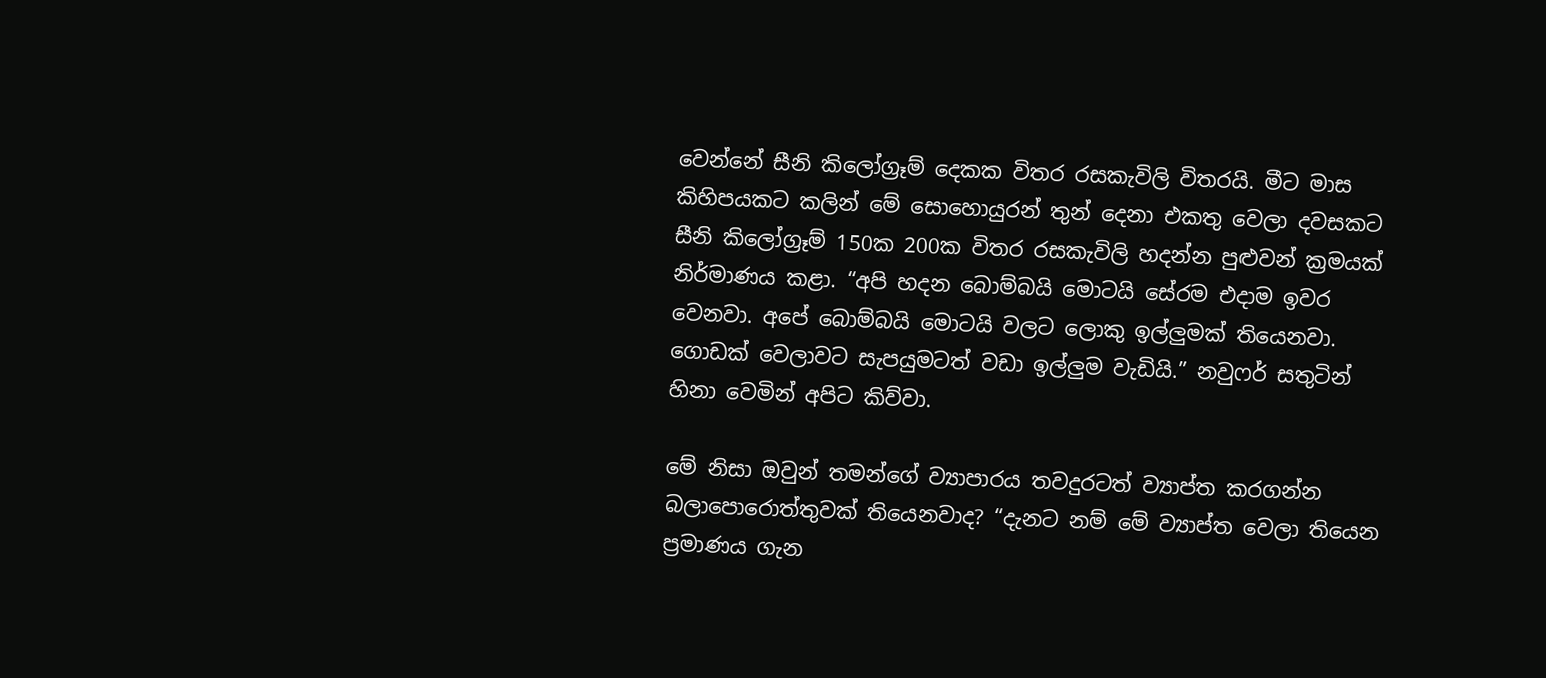වෙන්නේ සීනි කිලෝග්‍රෑම් දෙකක විතර රසකැවිලි විතරයි. මීට මාස කිහිපයකට කලින් මේ සොහොයුරන් තුන් දෙනා එකතු වෙලා දවසකට සීනි කිලෝග්‍රෑම් 150ක 200ක විතර රසකැවිලි හදන්න පුළුවන් ක්‍රමයක් නිර්මාණය කළා. “අපි හදන බොම්බයි මොටයි සේරම එදාම ඉවර වෙනවා. අපේ බොම්බයි මොටයි වලට ලොකු ඉල්ලුමක් තියෙනවා. ගොඩක් වෙලාවට සැපයුමටත් වඩා ඉල්ලුම වැඩියි.” නවුෆර් සතුටින් හිනා වෙමින් අපිට කිව්වා.

මේ නිසා ඔවුන් තමන්ගේ ව්‍යාපාරය තවදුරටත් ව්‍යාප්ත කරගන්න බලාපොරොත්තුවක් තියෙනවාද? “දැනට නම් මේ ව්‍යාප්ත වෙලා තියෙන ප්‍රමාණය ගැන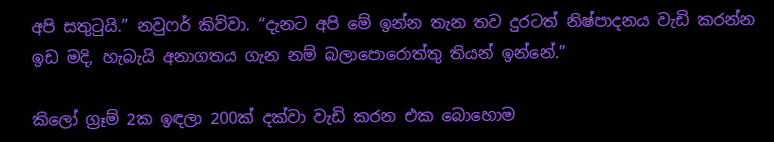අපි සතුටුයි.” නවුෆර් කිව්වා. “දැනට අපි මේ ඉන්න තැන තව දුරටත් නිෂ්පාදනය වැඩි කරන්න ඉඩ මදි, හැබැයි අනාගතය ගැන නම් බලාපොරොත්තු තියන් ඉන්නේ.”

කිලෝ ග්‍රෑම් 2ක ඉඳලා 200ක් දක්වා වැඩි කරන එක බොහොම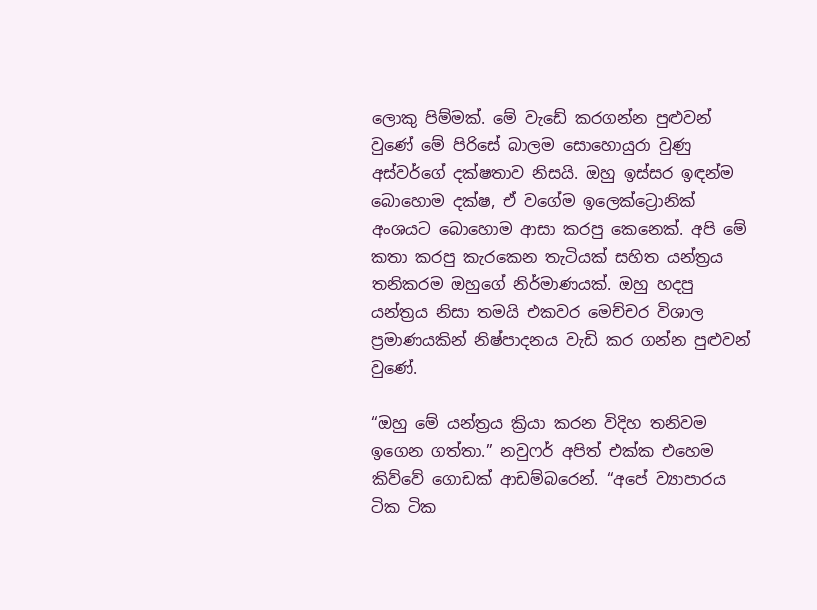ලොකු පිම්මක්. මේ වැඩේ කරගන්න පුළුවන් වුණේ මේ පිරිසේ බාලම සොහොයුරා වුණු අස්වර්ගේ දක්ෂතාව නිසයි. ඔහු ඉස්සර ඉඳන්ම බොහොම දක්ෂ, ඒ වගේම ඉලෙක්ට්‍රොනික් අංශයට බොහොම ආසා කරපු කෙනෙක්. අපි මේ කතා කරපු කැරකෙන තැටියක් සහිත යන්ත්‍රය තනිකරම ඔහුගේ නිර්මාණයක්. ඔහු හදපු යන්ත්‍රය නිසා තමයි එකවර මෙච්චර විශාල ප්‍රමාණයකින් නිෂ්පාදනය වැඩි කර ගන්න පුළුවන් වුණේ.

“ඔහු මේ යන්ත්‍රය ක්‍රියා කරන විදිහ තනිවම ඉගෙන ගත්තා.” නවුෆර් අපිත් එක්ක එහෙම කිව්වේ ගොඩක් ආඩම්බරෙන්. “අපේ ව්‍යාපාරය ටික ටික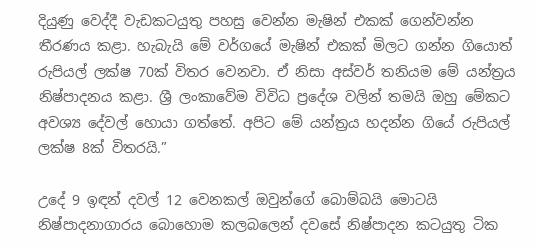දියුණු වෙද්දී වැඩකටයුතු පහසු වෙන්න මැෂින් එකක් ගෙන්වන්න තීරණය කළා. හැබැයි මේ වර්ගයේ මැෂින් එකක් මිලට ගන්න ගියොත් රුපියල් ලක්ෂ 70ක් විතර වෙනවා. ඒ නිසා අස්වර් තනියම මේ යන්ත්‍රය නිෂ්පාදනය කළා. ශ්‍රී ලංකාවේම විවිධ ප්‍රදේශ වලින් තමයි ඔහු මේකට අවශ්‍ය දේවල් හොයා ගත්තේ. අපිට මේ යන්ත්‍රය හදන්න ගියේ රුපියල් ලක්ෂ 8ක් විතරයි.”

උදේ 9 ඉඳන් දවල් 12 වෙනකල් ඔවුන්ගේ බොම්බයි මොටයි නිෂ්පාදනාගාරය බොහොම කලබලෙන් දවසේ නිෂ්පාදන කටයුතු ටික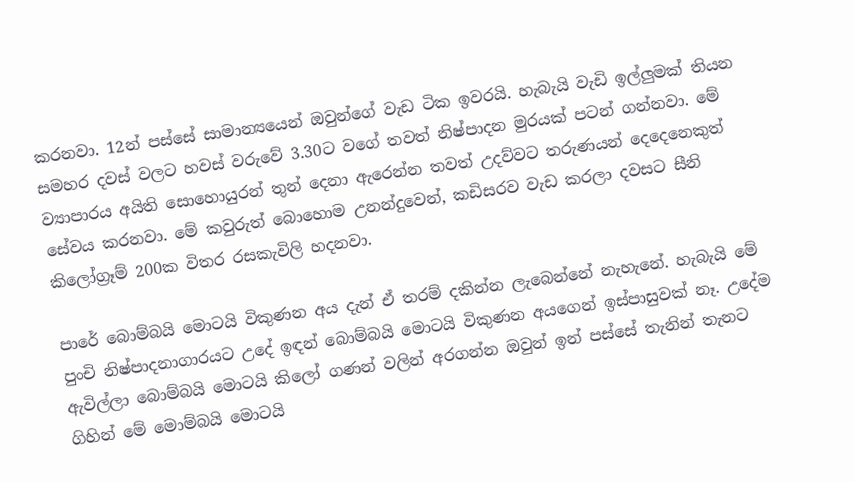කරනවා. 12න් පස්සේ සාමාන්‍යයෙන් ඔවුන්ගේ වැඩ ටික ඉවරයි. හැබැයි වැඩි ඉල්ලුමක් තියන සමහර දවස් වලට හවස් වරුවේ 3.30ට වගේ තවත් නිෂ්පාදන මුරයක් පටන් ගන්නවා. මේ ව්‍යාපාරය අයිති සොහොයුරන් තුන් දෙනා ඇරෙන්න තවත් උදව්වට තරුණයන් දෙදෙනෙකුත් සේවය කරනවා. මේ කවුරුත් බොහොම උනන්දුවෙන්, කඩිසරව වැඩ කරලා දවසට සීනි කිලෝග්‍රෑම් 200ක විතර රසකැවිලි හදනවා.

පාරේ බොම්බයි මොටයි විකුණන අය දැන් ඒ තරම් දකින්න ලැබෙන්නේ නැහැනේ. හැබැයි මේ පුංචි නිෂ්පාදනාගාරයට උදේ ඉඳන් බොම්බයි මොටයි විකුණන අයගෙන් ඉස්පාසුවක් නෑ. උදේම ඇවිල්ලා බොම්බයි මොටයි කිලෝ ගණන් වලින් අරගන්න ඔවුන් ඉන් පස්සේ තැනින් තැනට ගිහින් මේ මොම්බයි මොටයි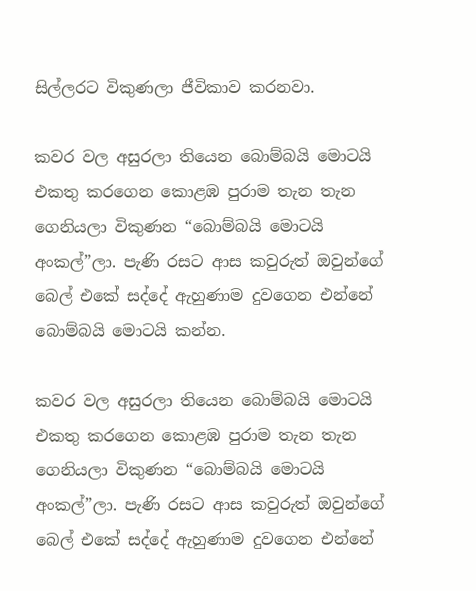සිල්ලරට විකුණලා ජීවිකාව කරනවා.

කවර වල අසුරලා තියෙන බොම්බයි මොටයි එකතු කරගෙන කොළඹ පුරාම තැන තැන ගෙනියලා විකුණන “බොම්බයි මොටයි අංකල්”ලා. පැණි රසට ආස කවුරුත් ඔවුන්ගේ බෙල් එකේ සද්දේ ඇහුණාම දුවගෙන එන්නේ බොම්බයි මොටයි කන්න.

කවර වල අසුරලා තියෙන බොම්බයි මොටයි එකතු කරගෙන කොළඹ පුරාම තැන තැන ගෙනියලා විකුණන “බොම්බයි මොටයි අංකල්”ලා. පැණි රසට ආස කවුරුත් ඔවුන්ගේ බෙල් එකේ සද්දේ ඇහුණාම දුවගෙන එන්නේ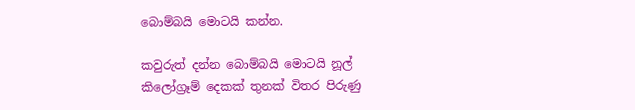බොම්බයි මොටයි කන්න.

කවුරුත් දන්න බොම්බයි මොටයි නූල් කිලෝග්‍රෑම් දෙකක් තුනක් විතර පිරුණු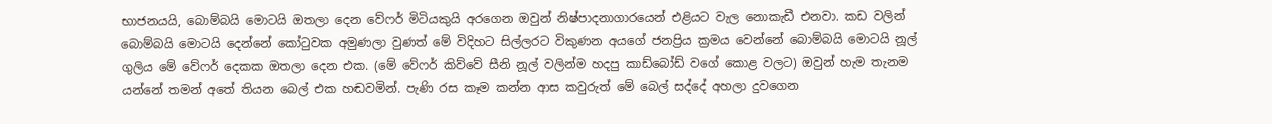භාජනයයි, බොම්බයි මොටයි ඔතලා දෙන වේෆර් මිටියකුයි අරගෙන ඔවුන් නිෂ්පාදනාගාරයෙන් එළියට වැල නොකැඩී එනවා. කඩ වලින් බොම්බයි මොටයි දෙන්නේ කෝටුවක අමුණලා වුණත් මේ විදිහට සිල්ලරට විකුණන අයගේ ජනප්‍රිය ක්‍රමය වෙන්නේ බොම්බයි මොටයි නූල් ගුලිය මේ වේෆර් දෙකක ඔතලා දෙන එක. (මේ වේෆර් කිව්වේ සීනි නූල් වලින්ම හදපු කාඩ්බෝඩ් වගේ කොළ වලට) ඔවුන් හැම තැනම යන්නේ තමන් අතේ තියන බෙල් එක හඬවමින්. පැණි රස කෑම කන්න ආස කවුරුත් මේ බෙල් සද්දේ අහලා දුවගෙන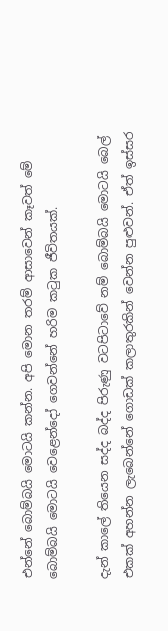එන්නේ බොම්බයි මොටයි කන්න. අපි මොන තරම් ආසාවෙන් කෑවත් මේ බොම්බයි මොටයි වෙළෙන්දෝ ගෙවන්නේ හරිම කටුක ජීවිතයක්.

දැන් කාලේ තියෙන සද්ද බද්ද පිරුණු වටපිටාවේ නම් බොම්බයි මොටයි බෙල් එකක් අහන්න ලැබෙන්නේ ගොඩක් කලාතුරකින් වෙන්න පුළුවන්. ඒත් ඉස්සර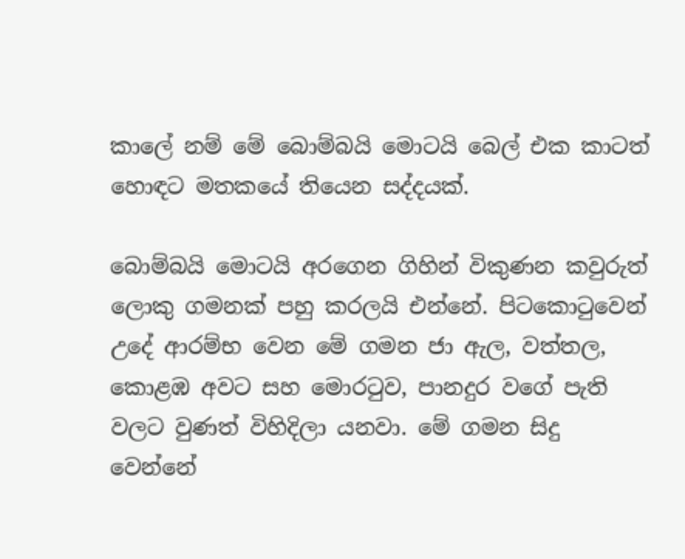කාලේ නම් මේ බොම්බයි මොටයි බෙල් එක කාටත් හොඳට මතකයේ තියෙන සද්දයක්.

බොම්බයි මොටයි අරගෙන ගිහින් විකුණන කවුරුත් ලොකු ගමනක් පහු කරලයි එන්නේ. පිටකොටුවෙන් උදේ ආරම්භ වෙන මේ ගමන ජා ඇල, වත්තල, කොළඹ අවට සහ මොරටුව, පානදුර වගේ පැති වලට වුණත් විහිදිලා යනවා. මේ ගමන සිදු වෙන්නේ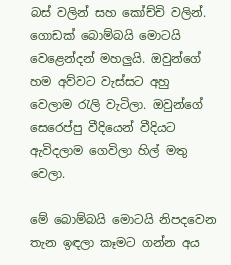බස් වලින් සහ කෝච්චි වලින්. ගොඩක් බොම්බයි මොටයි වෙළෙන්දන් මහලුයි. ඔවුන්ගේ හම අව්වට වැස්සට අහු වෙලාම රැලි වැටිලා. ඔවුන්ගේ සෙරෙප්පු වීදියෙන් වීදියට ඇවිදලාම ගෙවිලා හිල් මතු වෙලා.

මේ බොම්බයි මොටයි නිපදවෙන තැන ඉඳලා කෑමට ගන්න අය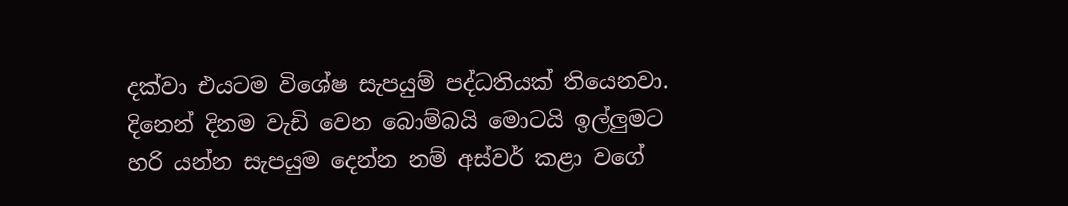දක්වා එයටම විශේෂ සැපයුම් පද්ධතියක් තියෙනවා. දිනෙන් දිනම වැඩි වෙන බොම්බයි මොටයි ඉල්ලුමට හරි යන්න සැපයුම දෙන්න නම් අස්වර් කළා වගේ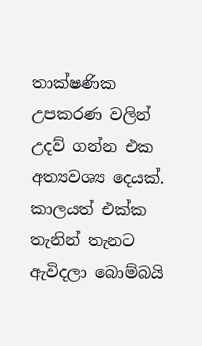තාක්ෂණික උපකරණ වලින් උදව් ගන්න එක අත්‍යවශ්‍ය දෙයක්. කාලයත් එක්ක තැනින් තැනට ඇවිදලා බොම්බයි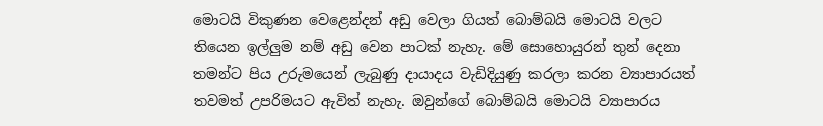මොටයි විකුණන වෙළෙන්දන් අඩු වෙලා ගියත් බොම්බයි මොටයි වලට තියෙන ඉල්ලුම නම් අඩු වෙන පාටක් නැහැ. මේ සොහොයුරන් තුන් දෙනා තමන්ට පිය උරුමයෙන් ලැබුණු දායාදය වැඩිදියුණු කරලා කරන ව්‍යාපාරයත් තවමත් උපරිමයට ඇවිත් නැහැ. ඔවුන්ගේ බොම්බයි මොටයි ව්‍යාපාරය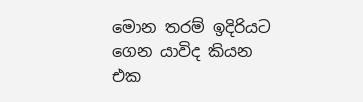මොන තරම් ඉදිරියට ගෙන යාවිද කියන එක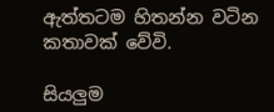ඇත්තටම හිතන්න වටින කතාවක් වේවි.

සියලුම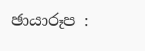ඡායාරූප :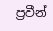ප්‍රවීන්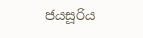ජයසූරිය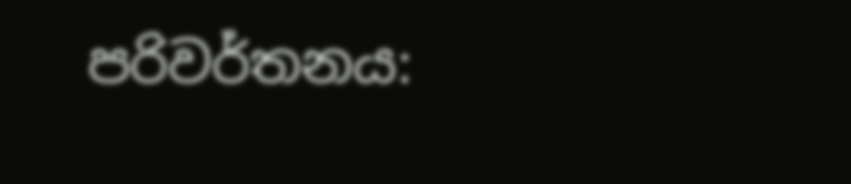පරිවර්තනය: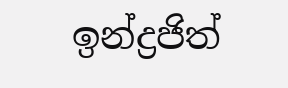ඉන්ද්‍රජිත්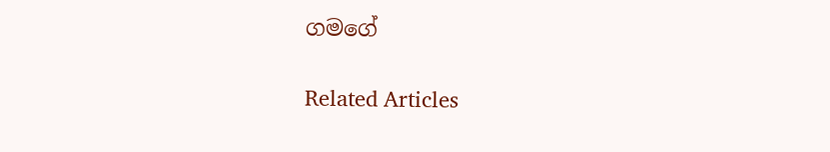ගමගේ

Related Articles